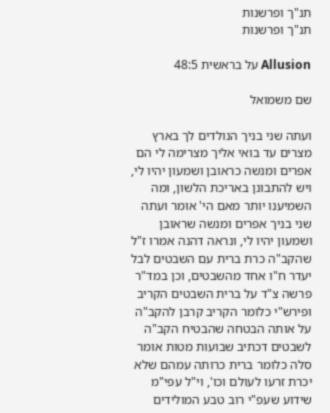תנ"ך ופרשנות
תנ"ך ופרשנות

Allusion על בראשית 48:5

שם משמואל

ועתה שני בניך הנולדים לך בארץ מצרים עד בואי אליך מצרימה לי הם אפרים ומנשה כראובן ושמעון יהיו לי, ויש להתבונן באריכת הלשון, ומה השמיענו יותר מאם הי' אומר ועתה שני בניך אפרים ומנשה שראובן ושמעון יהיו לי, ונראה דהנה אמרו ז"ל שהקב"ה כרת ברית עם השבטים לבל יעדר ח"ו אחד מהשבטים, וכן במד"ר פרשה צ"ד על ברית השבטים הקריב ופירש"י כלומר הקריב קרבן להקב"ה על אותה הבטחה שהבטיח הקב"ה לשבטים דכתיב שבועות מטות אומר סלה כלומר ברית כרותה עמהם שלא יכרת זרעו לעולם וכו', וי"ל עפי"מ שידוע שעפ"י רוב טבע המולידים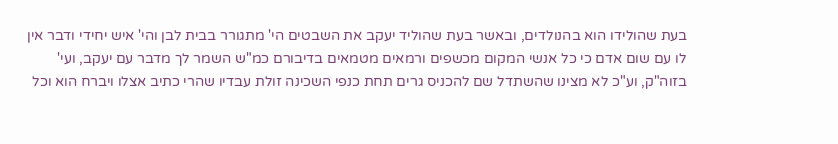בעת שהולידו הוא בהנולדים, ובאשר בעת שהוליד יעקב את השבטים הי' מתגורר בבית לבן והי' איש יחידי ודבר אין לו עם שום אדם כי כל אנשי המקום מכשפים ורמאים מטמאים בדיבורם כמ"ש השמר לך מדבר עם יעקב, ועי' בזוה"ק, וע"כ לא מצינו שהשתדל שם להכניס גרים תחת כנפי השכינה זולת עבדיו שהרי כתיב אצלו ויברח הוא וכל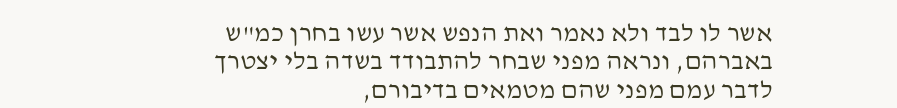אשר לו לבד ולא נאמר ואת הנפש אשר עשו בחרן כמ"ש באברהם, ונראה מפני שבחר להתבודד בשדה בלי יצטרך לדבר עמם מפני שהם מטמאים בדיבורם,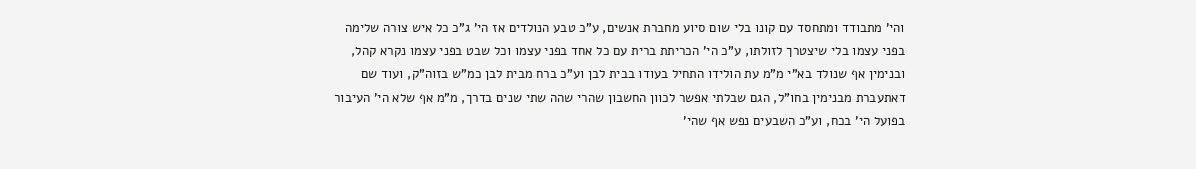והי' מתבודד ומתחסד עם קונו בלי שום סיוע מחברת אנשים, ע"כ טבע הנולדים אז הי' ג"כ כל איש צורה שלימה בפני עצמו בלי שיצטרך לזולתו, ע"כ הי' הכריתת ברית עם כל אחד בפני עצמו וכל שבט בפני עצמו נקרא קהל, ובנימין אף שנולד בא"י מ"מ עת הולידו התחיל בעודו בבית לבן וע"כ ברח מבית לבן כמ"ש בזוה"ק, ועוד שם דאתעברת מבנימין בחו"ל, הגם שבלתי אפשר לכוון החשבון שהרי שהה שתי שנים בדרך, מ"מ אף שלא הי' העיבור בפועל הי' בכח, וע"כ השבעים נפש אף שהי'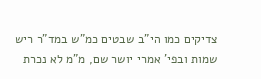צדיקים כמו הי"ב שבטים כמ"ש במד"ר ריש שמות ובפי' אמרי יושר שם, מ"מ לא נכרת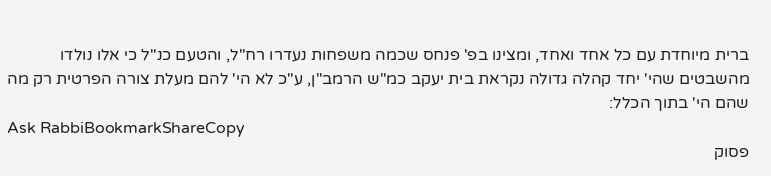ברית מיוחדת עם כל אחד ואחד, ומצינו בפ' פנחס שכמה משפחות נעדרו רח"ל, והטעם כנ"ל כי אלו נולדו מהשבטים שהי' יחד קהלה גדולה נקראת בית יעקב כמ"ש הרמב"ן, ע"כ לא הי' להם מעלת צורה הפרטית רק מה שהם הי' בתוך הכלל:
Ask RabbiBookmarkShareCopy
פסוק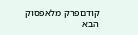קודםפרק מלאפסוק הבא